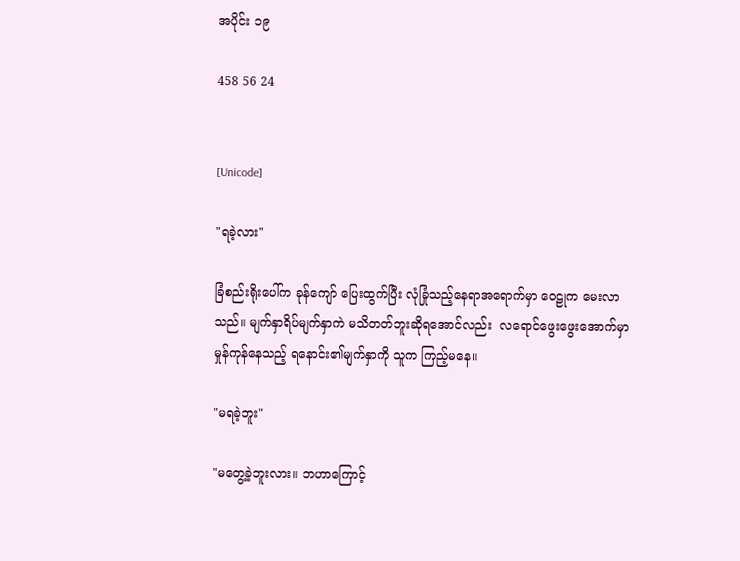အပိုင်း ၁၉

458 56 24


[Unicode]

"ရခဲ့လား"

ခြံစည်းရိုးပေါ်က ခုန်ကျော် ပြေးထွက်ပြီး လုံခြုံသည့်နေရာအရောက်မှာ ဝေဠုက မေးလာသည်။ မျက်နှာရိပ်မျက်နှာကဲ မသိတတ်ဘူးဆိုရအောင်လည်း  လရောင်ဖွေးဖွေးအောက်မှာ မှုန်ကုန်နေသည့် ရနောင်း၏မျက်နှာကို သူက ကြည့်မနေ။

"မရခဲ့ဘူး"

"မတွေ့ခဲ့ဘူးလား။ ဘဟာကြောင့်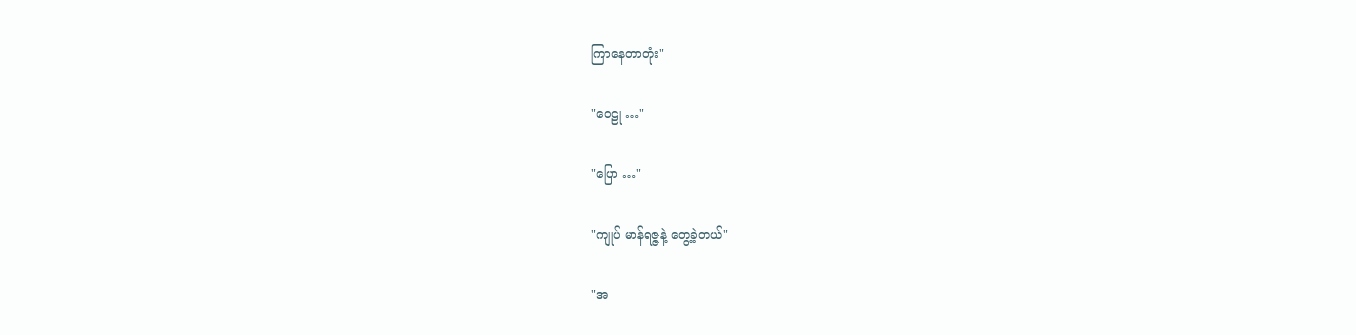ကြာနေတာတုံး"

"ဝေဠု …"

"ပြော …"

"ကျုပ် မာန်ရဇ္ဇနဲ့ တွေ့ခဲ့တယ်"

"အ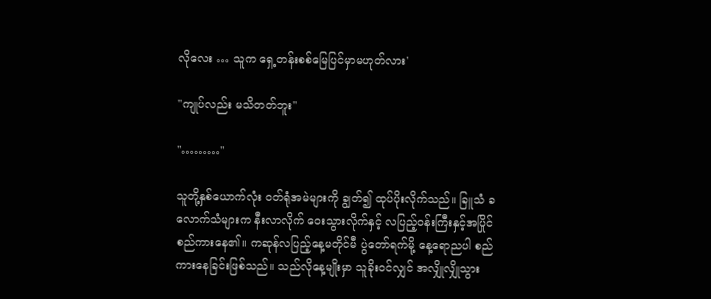လိုလေး … သူက ရှေ့တန်းစစ်မြေပြင်မှာမဟုတ်လား'

"ကျုပ်လည်း မသိတတ်ဘူး"

"………"

သူတို့နှစ်ယောက်လုံး ဝတ်ရုံအမဲများကို ချွတ်၍ ထုပ်ပိုးလိုက်သည်။ ခြူသံ ခလောက်သံများက နီးလာလိုက် ဝေးသွားလိုက်နှင့် လပြည့်ဝန်းကြီးနှင့်အပြိုင် စည်ကားနေ၏။ ကဆုန်လပြည့်နေ့မတိုင်မီ ပွဲတော်ရက်မို့ နေ့ရောညပါ စည်ကားနေခြင်းဖြစ်သည်။ သည်လိုနေ့မျိုးမှာ သူခိုးဝင်လျှင် အလျှိုလျှိုသွား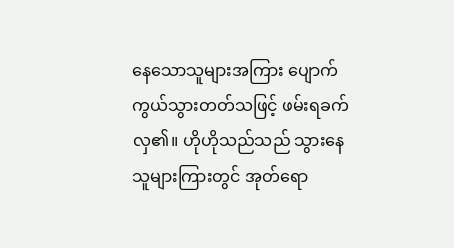နေသောသူများအကြား ပျောက်ကွယ်သွားတတ်သဖြင့် ဖမ်းရခက်လှ၏။ ဟိုဟိုသည်သည် သွားနေသူများကြားတွင် အုတ်ရော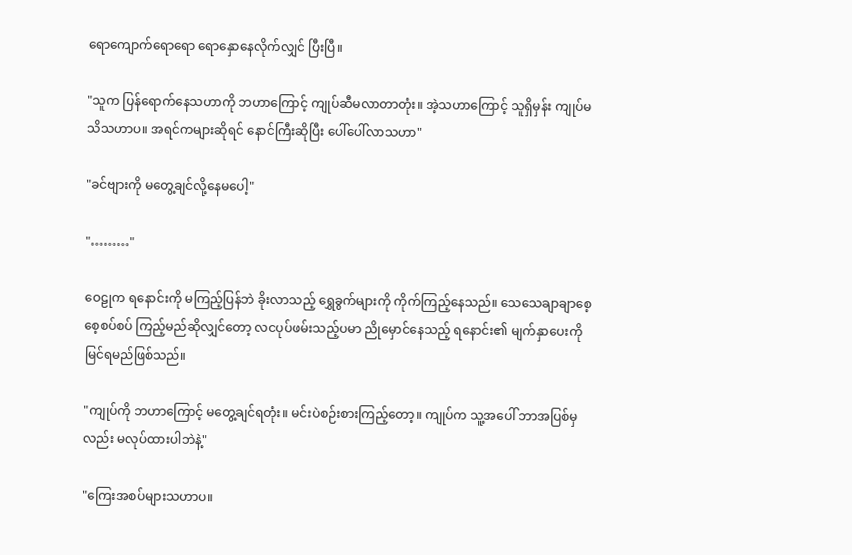ရောကျောက်ရောရော ရောနှောနေလိုက်လျှင် ပြီးပြီ။

"သူက ပြန်ရောက်နေသဟာကို ဘဟာကြောင့် ကျုပ်ဆီမလာတာတုံး။ အဲ့သဟာကြောင့် သူရှိမှန်း ကျုပ်မသိသဟာပ။ အရင်ကများဆိုရင် နောင်ကြီးဆိုပြီး ပေါ်ပေါ်လာသဟာ"

"ခင်ဗျားကို မတွေ့ချင်လို့နေမပေါ့"

"………"

ဝေဠုက ရနောင်းကို မကြည့်ပြန်ဘဲ ခိုးလာသည့် ရွှေခွက်များကို ကိုက်ကြည့်နေသည်။ သေသေချာချာစေ့စေ့စပ်စပ် ကြည့်မည်ဆိုလျှင်တော့ လငပုပ်ဖမ်းသည့်ပမာ ညိုမှောင်နေသည့် ရနောင်း၏ မျက်နှာပေးကို မြင်ရမည်ဖြစ်သည်။

"ကျုပ်ကို ဘဟာကြောင့် မတွေ့ချင်ရတုံး။ မင်းပဲစဉ်းစားကြည့်တော့။ ကျုပ်က သူ့အပေါ် ဘာအပြစ်မှလည်း မလုပ်ထားပါဘဲနဲ့"

"ကြေးအစပ်များသဟာပ။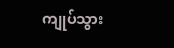ကျုပ်သွား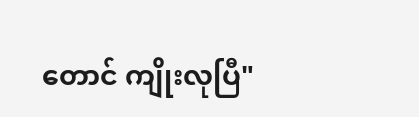တောင် ကျိုးလုပြီ"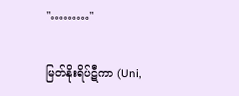"………"

မြတ်နိုးရိပ်ဋီကာ (Uni,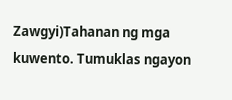Zawgyi)Tahanan ng mga kuwento. Tumuklas ngayon